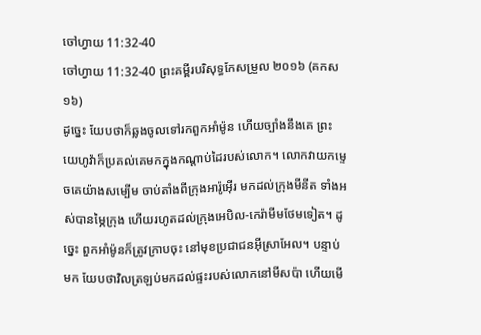ចៅហ្វាយ 11:32-40
ចៅហ្វាយ 11:32-40 ព្រះគម្ពីរបរិសុទ្ធកែសម្រួល ២០១៦ (គកស១៦)
ដូច្នេះ យែបថាក៏ឆ្លងចូលទៅរកពួកអាំម៉ូន ហើយច្បាំងនឹងគេ ព្រះយេហូវ៉ាក៏ប្រគល់គេមកក្នុងកណ្ដាប់ដៃរបស់លោក។ លោកវាយកម្ទេចគេយ៉ាងសម្បើម ចាប់តាំងពីក្រុងអារ៉ូអ៊ើរ មកដល់ក្រុងមីនីត ទាំងអស់បានម្ភៃក្រុង ហើយរហូតដល់ក្រុងអេបិល-កេរ៉ាមីមថែមទៀត។ ដូច្នេះ ពួកអាំម៉ូនក៏ត្រូវក្រាបចុះ នៅមុខប្រជាជនអ៊ីស្រាអែល។ បន្ទាប់មក យែបថាវិលត្រឡប់មកដល់ផ្ទះរបស់លោកនៅមីសប៉ា ហើយមើ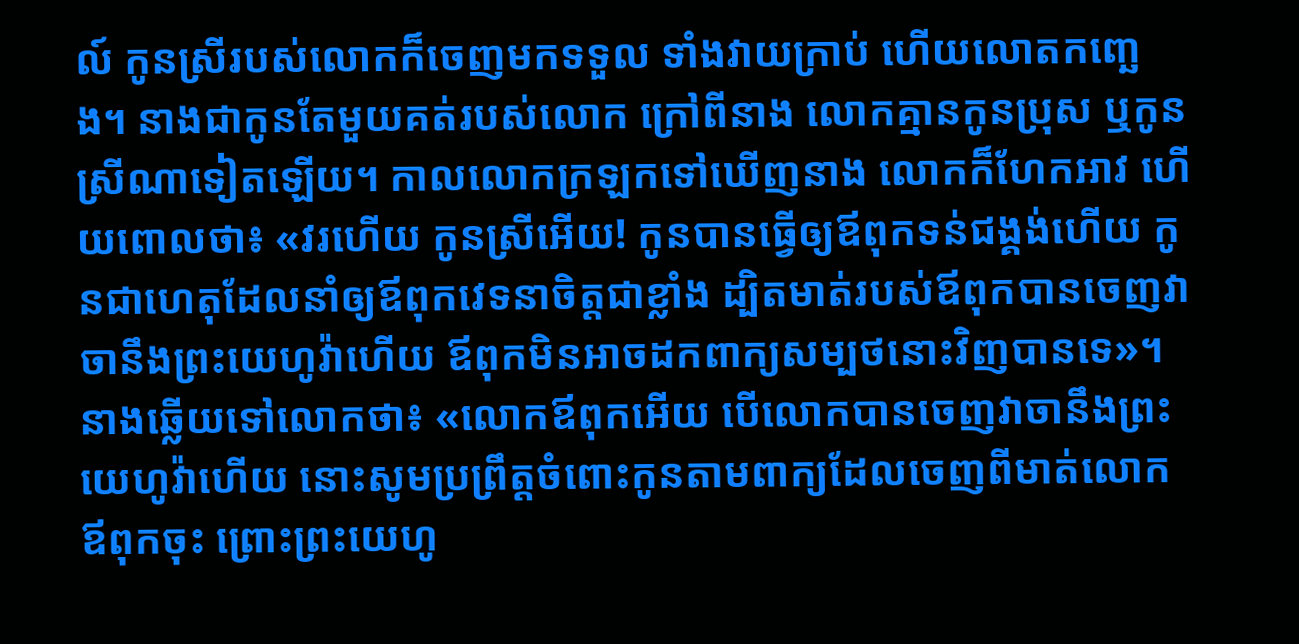ល៍ កូនស្រីរបស់លោកក៏ចេញមកទទួល ទាំងវាយក្រាប់ ហើយលោតកញ្ឆេង។ នាងជាកូនតែមួយគត់របស់លោក ក្រៅពីនាង លោកគ្មានកូនប្រុស ឬកូនស្រីណាទៀតឡើយ។ កាលលោកក្រឡកទៅឃើញនាង លោកក៏ហែកអាវ ហើយពោលថា៖ «វរហើយ កូនស្រីអើយ! កូនបានធ្វើឲ្យឪពុកទន់ជង្គង់ហើយ កូនជាហេតុដែលនាំឲ្យឪពុកវេទនាចិត្តជាខ្លាំង ដ្បិតមាត់របស់ឪពុកបានចេញវាចានឹងព្រះយេហូវ៉ាហើយ ឪពុកមិនអាចដកពាក្យសម្បថនោះវិញបានទេ»។ នាងឆ្លើយទៅលោកថា៖ «លោកឪពុកអើយ បើលោកបានចេញវាចានឹងព្រះយេហូវ៉ាហើយ នោះសូមប្រព្រឹត្តចំពោះកូនតាមពាក្យដែលចេញពីមាត់លោកឪពុកចុះ ព្រោះព្រះយេហូ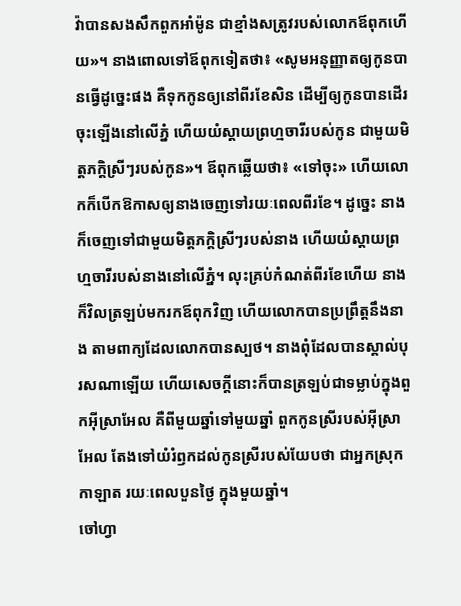វ៉ាបានសងសឹកពួកអាំម៉ូន ជាខ្មាំងសត្រូវរបស់លោកឪពុកហើយ»។ នាងពោលទៅឪពុកទៀតថា៖ «សូមអនុញ្ញាតឲ្យកូនបានធ្វើដូច្នេះផង គឺទុកកូនឲ្យនៅពីរខែសិន ដើម្បីឲ្យកូនបានដើរចុះឡើងនៅលើភ្នំ ហើយយំស្តាយព្រហ្មចារីរបស់កូន ជាមួយមិត្តភក្ដិស្រីៗរបស់កូន»។ ឪពុកឆ្លើយថា៖ «ទៅចុះ» ហើយលោកក៏បើកឱកាសឲ្យនាងចេញទៅរយៈពេលពីរខែ។ ដូច្នេះ នាងក៏ចេញទៅជាមួយមិត្តភក្ដិស្រីៗរបស់នាង ហើយយំស្តាយព្រហ្មចារីរបស់នាងនៅលើភ្នំ។ លុះគ្រប់កំណត់ពីរខែហើយ នាងក៏វិលត្រឡប់មករកឪពុកវិញ ហើយលោកបានប្រព្រឹត្តនឹងនាង តាមពាក្យដែលលោកបានស្បថ។ នាងពុំដែលបានស្គាល់បុរសណាឡើយ ហើយសេចក្ដីនោះក៏បានត្រឡប់ជាទម្លាប់ក្នុងពួកអ៊ីស្រាអែល គឺពីមួយឆ្នាំទៅមួយឆ្នាំ ពួកកូនស្រីរបស់អ៊ីស្រាអែល តែងទៅយំរំឭកដល់កូនស្រីរបស់យែបថា ជាអ្នកស្រុកកាឡាត រយៈពេលបួនថ្ងៃ ក្នុងមួយឆ្នាំ។
ចៅហ្វា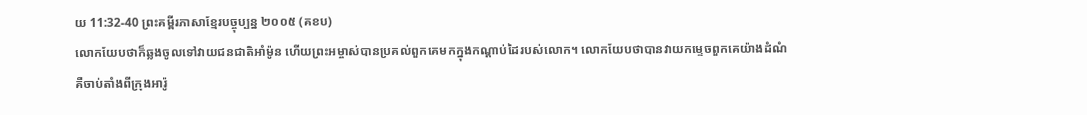យ 11:32-40 ព្រះគម្ពីរភាសាខ្មែរបច្ចុប្បន្ន ២០០៥ (គខប)
លោកយែបថាក៏ឆ្លងចូលទៅវាយជនជាតិអាំម៉ូន ហើយព្រះអម្ចាស់បានប្រគល់ពួកគេមកក្នុងកណ្ដាប់ដៃរបស់លោក។ លោកយែបថាបានវាយកម្ទេចពួកគេយ៉ាងដំណំ គឺចាប់តាំងពីក្រុងអារ៉ូ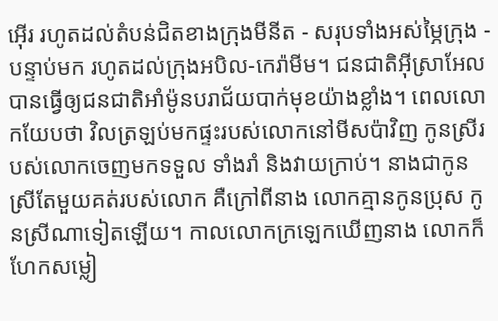អ៊ើរ រហូតដល់តំបន់ជិតខាងក្រុងមីនីត - សរុបទាំងអស់ម្ភៃក្រុង - បន្ទាប់មក រហូតដល់ក្រុងអបិល-កេរ៉ាមីម។ ជនជាតិអ៊ីស្រាអែលបានធ្វើឲ្យជនជាតិអាំម៉ូនបរាជ័យបាក់មុខយ៉ាងខ្លាំង។ ពេលលោកយែបថា វិលត្រឡប់មកផ្ទះរបស់លោកនៅមីសប៉ាវិញ កូនស្រីរបស់លោកចេញមកទទួល ទាំងរាំ និងវាយក្រាប់។ នាងជាកូនស្រីតែមួយគត់របស់លោក គឺក្រៅពីនាង លោកគ្មានកូនប្រុស កូនស្រីណាទៀតឡើយ។ កាលលោកក្រឡេកឃើញនាង លោកក៏ហែកសម្លៀ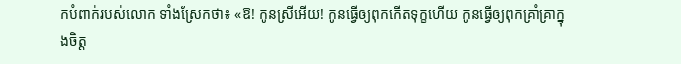កបំពាក់របស់លោក ទាំងស្រែកថា៖ «ឱ! កូនស្រីអើយ! កូនធ្វើឲ្យពុកកើតទុក្ខហើយ កូនធ្វើឲ្យពុកគ្រាំគ្រាក្នុងចិត្ត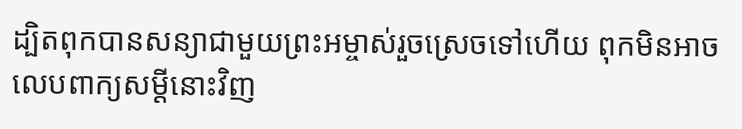ដ្បិតពុកបានសន្យាជាមួយព្រះអម្ចាស់រួចស្រេចទៅហើយ ពុកមិនអាចលេបពាក្យសម្ដីនោះវិញ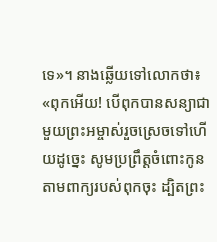ទេ»។ នាងឆ្លើយទៅលោកថា៖ «ពុកអើយ! បើពុកបានសន្យាជាមួយព្រះអម្ចាស់រួចស្រេចទៅហើយដូច្នេះ សូមប្រព្រឹត្តចំពោះកូនតាមពាក្យរបស់ពុកចុះ ដ្បិតព្រះ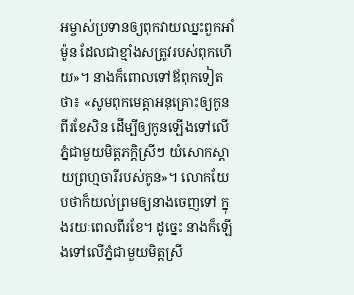អម្ចាស់ប្រទានឲ្យពុកវាយឈ្នះពួកអាំម៉ូន ដែលជាខ្មាំងសត្រូវរបស់ពុកហើយ»។ នាងក៏ពោលទៅឪពុកទៀតថា៖ «សូមពុកមេត្តាអនុគ្រោះឲ្យកូនពីរខែសិន ដើម្បីឲ្យកូនឡើងទៅលើភ្នំជាមួយមិត្តភក្ដិស្រីៗ យំសោកស្ដាយព្រហ្មចារីរបស់កូន»។ លោកយែបថាក៏យល់ព្រមឲ្យនាងចេញទៅ ក្នុងរយៈពេលពីរខែ។ ដូច្នេះ នាងក៏ឡើងទៅលើភ្នំជាមួយមិត្តស្រី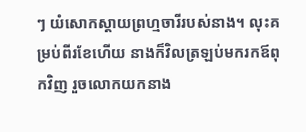ៗ យំសោកស្ដាយព្រហ្មចារីរបស់នាង។ លុះគម្រប់ពីរខែហើយ នាងក៏វិលត្រឡប់មករកឪពុកវិញ រួចលោកយកនាង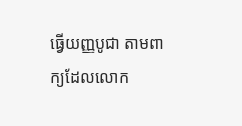ធ្វើយញ្ញបូជា តាមពាក្យដែលលោក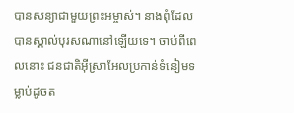បានសន្យាជាមួយព្រះអម្ចាស់។ នាងពុំដែលបានស្គាល់បុរសណានៅឡើយទេ។ ចាប់ពីពេលនោះ ជនជាតិអ៊ីស្រាអែលប្រកាន់ទំនៀមទម្លាប់ដូចត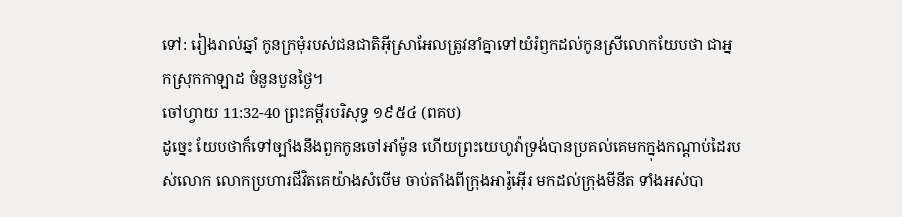ទៅ: រៀងរាល់ឆ្នាំ កូនក្រមុំរបស់ជនជាតិអ៊ីស្រាអែលត្រូវនាំគ្នាទៅយំរំឭកដល់កូនស្រីលោកយែបថា ជាអ្នកស្រុកកាឡាដ ចំនួនបួនថ្ងៃ។
ចៅហ្វាយ 11:32-40 ព្រះគម្ពីរបរិសុទ្ធ ១៩៥៤ (ពគប)
ដូច្នេះ យែបថាក៏ទៅច្បាំងនឹងពួកកូនចៅអាំម៉ូន ហើយព្រះយេហូវ៉ាទ្រង់បានប្រគល់គេមកក្នុងកណ្តាប់ដៃរបស់លោក លោកប្រហារជីវិតគេយ៉ាងសំបើម ចាប់តាំងពីក្រុងអារ៉ូអ៊ើរ មកដល់ក្រុងមីនីត ទាំងអស់បា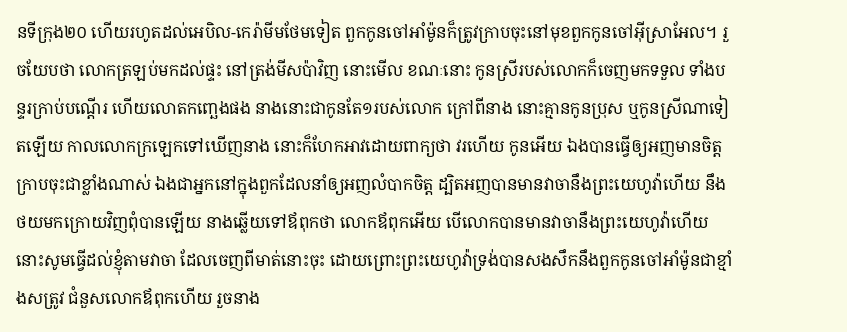នទីក្រុង២០ ហើយរហូតដល់អេបិល-កេរ៉ាមីមថែមទៀត ពួកកូនចៅអាំម៉ូនក៏ត្រូវក្រាបចុះនៅមុខពួកកូនចៅអ៊ីស្រាអែល។ រួចយែបថា លោកត្រឡប់មកដល់ផ្ទះ នៅត្រង់មីសប៉ាវិញ នោះមើល ខណៈនោះ កូនស្រីរបស់លោកក៏ចេញមកទទួល ទាំងបន្ទរក្រាប់បណ្តើរ ហើយលោតកញ្ឆេងផង នាងនោះជាកូនតែ១របស់លោក ក្រៅពីនាង នោះគ្មានកូនប្រុស ឬកូនស្រីណាទៀតឡើយ កាលលោកក្រឡេកទៅឃើញនាង នោះក៏ហែកអាវដោយពាក្យថា វរហើយ កូនអើយ ឯងបានធ្វើឲ្យអញមានចិត្តក្រាបចុះជាខ្លាំងណាស់ ឯងជាអ្នកនៅក្នុងពួកដែលនាំឲ្យអញលំបាកចិត្ត ដ្បិតអញបានមានវាចានឹងព្រះយេហូវ៉ាហើយ នឹងថយមកក្រោយវិញពុំបានឡើយ នាងឆ្លើយទៅឪពុកថា លោកឪពុកអើយ បើលោកបានមានវាចានឹងព្រះយេហូវ៉ាហើយ នោះសូមធ្វើដល់ខ្ញុំតាមវាចា ដែលចេញពីមាត់នោះចុះ ដោយព្រោះព្រះយេហូវ៉ាទ្រង់បានសងសឹកនឹងពួកកូនចៅអាំម៉ូនជាខ្មាំងសត្រូវ ជំនួសលោកឪពុកហើយ រួចនាង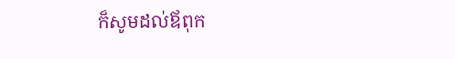ក៏សូមដល់ឪពុក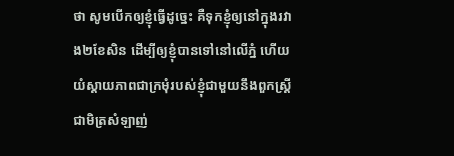ថា សូមបើកឲ្យខ្ញុំធ្វើដូច្នេះ គឺទុកខ្ញុំឲ្យនៅក្នុងរវាង២ខែសិន ដើម្បីឲ្យខ្ញុំបានទៅនៅលើភ្នំ ហើយយំស្តាយភាពជាក្រមុំរបស់ខ្ញុំជាមួយនឹងពួកស្ត្រី ជាមិត្រសំឡាញ់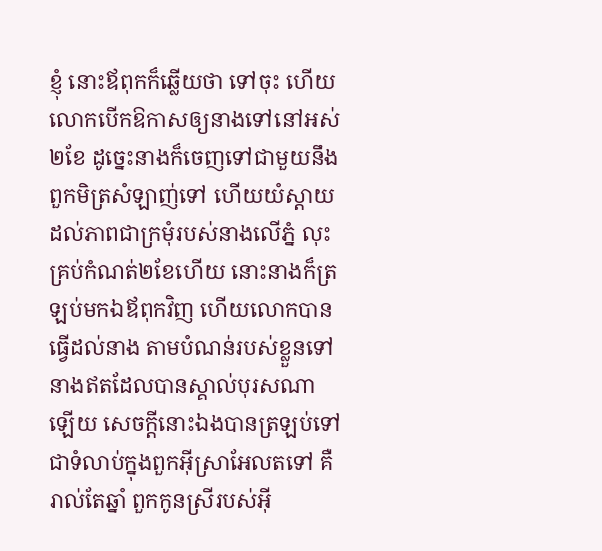ខ្ញុំ នោះឪពុកក៏ឆ្លើយថា ទៅចុះ ហើយលោកបើកឱកាសឲ្យនាងទៅនៅអស់២ខែ ដូច្នេះនាងក៏ចេញទៅជាមួយនឹងពួកមិត្រសំឡាញ់ទៅ ហើយយំស្តាយដល់ភាពជាក្រមុំរបស់នាងលើភ្នំ លុះគ្រប់កំណត់២ខែហើយ នោះនាងក៏ត្រឡប់មកឯឪពុកវិញ ហើយលោកបានធ្វើដល់នាង តាមបំណន់របស់ខ្លួនទៅ នាងឥតដែលបានស្គាល់បុរសណាឡើយ សេចក្ដីនោះឯងបានត្រឡប់ទៅជាទំលាប់ក្នុងពួកអ៊ីស្រាអែលតទៅ គឺរាល់តែឆ្នាំ ពួកកូនស្រីរបស់អ៊ី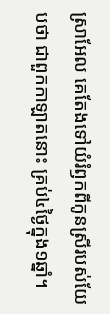ស្រាអែល គេតែងទៅយំរំឭកពីកូនស្រីរបស់យែបថា ជាពួកកាឡាតនោះ គ្រប់៤ថ្ងៃក្នុង១ឆ្នាំ។